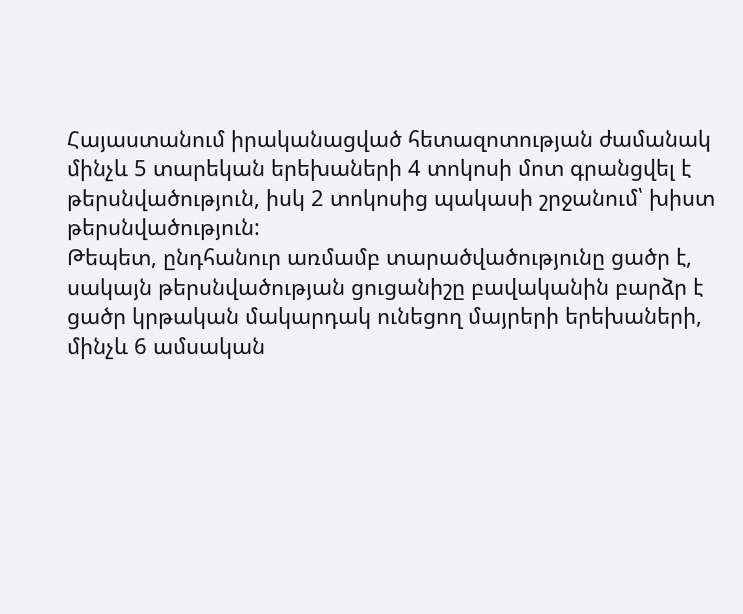Հայաստանում իրականացված հետազոտության ժամանակ մինչև 5 տարեկան երեխաների 4 տոկոսի մոտ գրանցվել է թերսնվածություն, իսկ 2 տոկոսից պակասի շրջանում՝ խիստ թերսնվածություն:
Թեպետ, ընդհանուր առմամբ տարածվածությունը ցածր է, սակայն թերսնվածության ցուցանիշը բավականին բարձր է ցածր կրթական մակարդակ ունեցող մայրերի երեխաների, մինչև 6 ամսական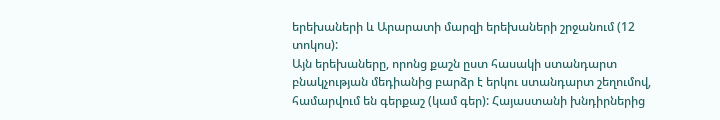երեխաների և Արարատի մարզի երեխաների շրջանում (12 տոկոս):
Այն երեխաները, որոնց քաշն ըստ հասակի ստանդարտ բնակչության մեդիանից բարձր է երկու ստանդարտ շեղումով, համարվում են գերքաշ (կամ գեր): Հայաստանի խնդիրներից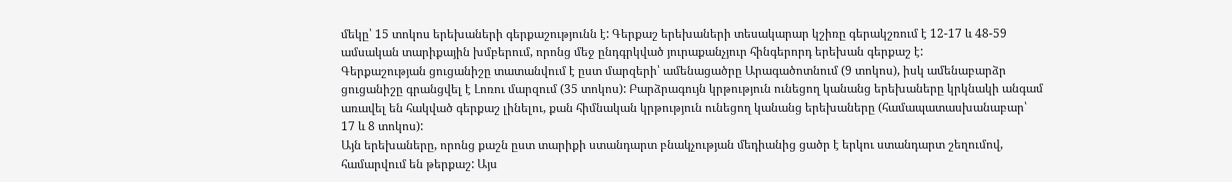մեկը՝ 15 տոկոս երեխաների գերքաշությունն է: Գերքաշ երեխաների տեսակարար կշիռը գերակշռում է 12-17 և 48-59 ամսական տարիքային խմբերում, որոնց մեջ ընդգրկված յուրաքանչյուր հինգերորդ երեխան գերքաշ է:
Գերքաշության ցուցանիշը տատանվում է ըստ մարզերի՝ ամենացածրը Արագածոտնում (9 տոկոս), իսկ ամենաբարձր ցուցանիշը գրանցվել է Լոռու մարզում (35 տոկոս): Բարձրագույն կրթություն ունեցող կանանց երեխաները կրկնակի անգամ առավել են հակված գերքաշ լինելու, քան հիմնական կրթություն ունեցող կանանց երեխաները (համապատասխանաբար՝ 17 և 8 տոկոս):
Այն երեխաները, որոնց քաշն ըստ տարիքի ստանդարտ բնակչության մեդիանից ցածր է երկու ստանդարտ շեղումով, համարվում են թերքաշ: Այս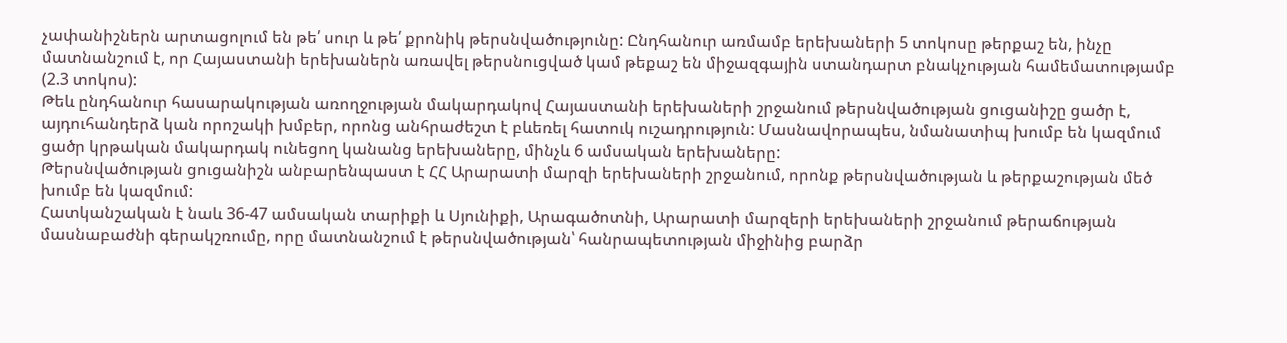չափանիշներն արտացոլում են թե՛ սուր և թե՛ քրոնիկ թերսնվածությունը: Ընդհանուր առմամբ երեխաների 5 տոկոսը թերքաշ են, ինչը մատնանշում է, որ Հայաստանի երեխաներն առավել թերսնուցված կամ թեքաշ են միջազգային ստանդարտ բնակչության համեմատությամբ (2.3 տոկոս):
Թեև ընդհանուր հասարակության առողջության մակարդակով Հայաստանի երեխաների շրջանում թերսնվածության ցուցանիշը ցածր է, այդուհանդերձ կան որոշակի խմբեր, որոնց անհրաժեշտ է բևեռել հատուկ ուշադրություն: Մասնավորապես, նմանատիպ խումբ են կազմում ցածր կրթական մակարդակ ունեցող կանանց երեխաները, մինչև 6 ամսական երեխաները:
Թերսնվածության ցուցանիշն անբարենպաստ է ՀՀ Արարատի մարզի երեխաների շրջանում, որոնք թերսնվածության և թերքաշության մեծ խումբ են կազմում:
Հատկանշական է նաև 36-47 ամսական տարիքի և Սյունիքի, Արագածոտնի, Արարատի մարզերի երեխաների շրջանում թերաճության մասնաբաժնի գերակշռումը, որը մատնանշում է թերսնվածության՝ հանրապետության միջինից բարձր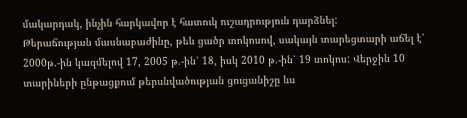մակարդակ, ինչին հարկավոր է հատուկ ուշադրություն դարձնել:
Թերաճության մասնաբաժինը, թեև ցածր տոկոսով, սակայն տարեցտարի աճել է՝ 2000թ.-ին կազմելով 17, 2005 թ.-ին՝ 18, իսկ 2010 թ.-ին՝ 19 տոկոս: Վերջին 10 տարիների ընթացքում թերսնվածության ցուցանիշը ևս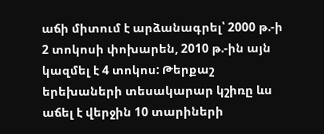աճի միտում է արձանագրել՝ 2000 թ.-ի 2 տոկոսի փոխարեն, 2010 թ.-ին այն կազմել է 4 տոկոս: Թերքաշ երեխաների տեսակարար կշիռը ևս աճել է վերջին 10 տարիների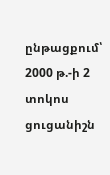ընթացքում՝ 2000 թ.-ի 2 տոկոս ցուցանիշն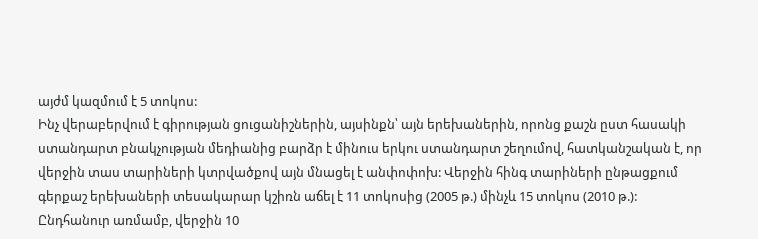այժմ կազմում է 5 տոկոս:
Ինչ վերաբերվում է գիրության ցուցանիշներին, այսինքն՝ այն երեխաներին, որոնց քաշն ըստ հասակի ստանդարտ բնակչության մեդիանից բարձր է մինուս երկու ստանդարտ շեղումով, հատկանշական է, որ վերջին տաս տարիների կտրվածքով այն մնացել է անփոփոխ: Վերջին հինգ տարիների ընթացքում գերքաշ երեխաների տեսակարար կշիռն աճել է 11 տոկոսից (2005 թ.) մինչև 15 տոկոս (2010 թ.):
Ընդհանուր առմամբ, վերջին 10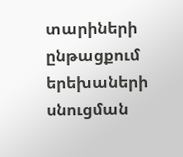տարիների ընթացքում երեխաների սնուցման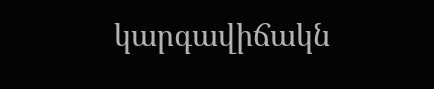կարգավիճակն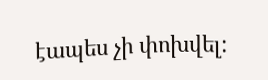էապես չի փոխվել: